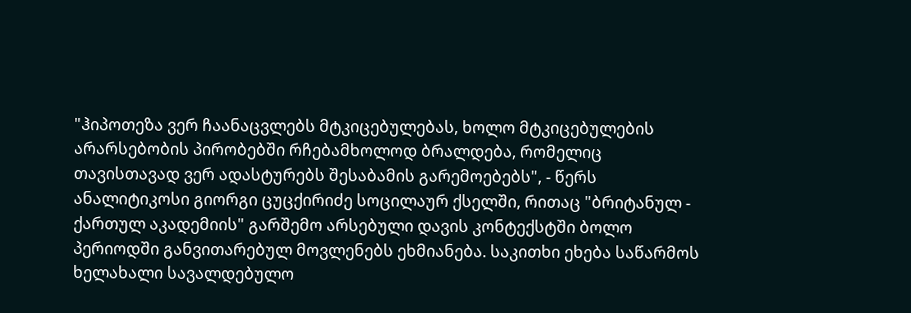"ჰიპოთეზა ვერ ჩაანაცვლებს მტკიცებულებას, ხოლო მტკიცებულების არარსებობის პირობებში რჩებამხოლოდ ბრალდება, რომელიც თავისთავად ვერ ადასტურებს შესაბამის გარემოებებს", - წერს ანალიტიკოსი გიორგი ცუცქირიძე სოცილაურ ქსელში, რითაც "ბრიტანულ - ქართულ აკადემიის" გარშემო არსებული დავის კონტექსტში ბოლო პერიოდში განვითარებულ მოვლენებს ეხმიანება. საკითხი ეხება საწარმოს ხელახალი სავალდებულო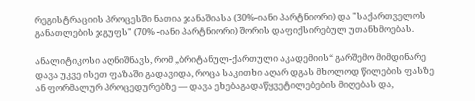რეგისტრაციის პროცესში ნათია ჯანაშიასა (30%-იანი პარტნიორი) და "საქართველოს განათლების ჯგუფს" (70% -იანი პარტნიორი) შორის დაფიქსირებულ უთანხმოებას.

ანალიტიკოსი აღნიშნავს, რომ „ბრიტანულ-ქართული აკადემიის“ გარშემო მიმდინარე დავა უკვე ისეთ ფაზაში გადავიდა, როცა საკითხი აღარ დგას მხოლოდ წილების ფასზე ან ფორმალურ პროცედურებზე — დავა ეხებაგადაწყვეტილებების მიღებას და,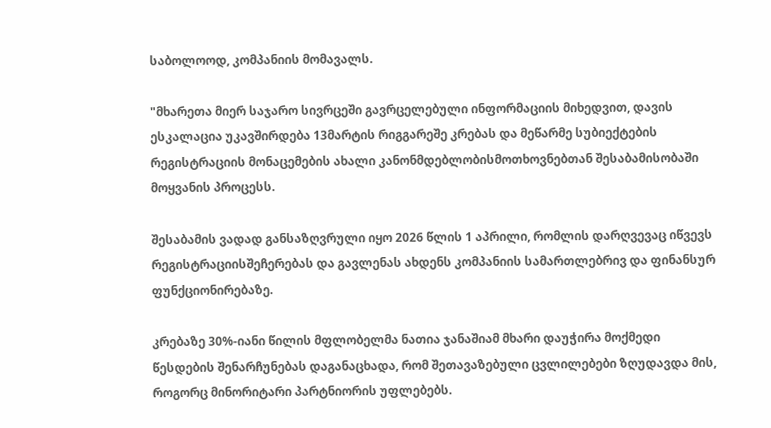საბოლოოდ, კომპანიის მომავალს.

"მხარეთა მიერ საჯარო სივრცეში გავრცელებული ინფორმაციის მიხედვით, დავის ესკალაცია უკავშირდება 13მარტის რიგგარეშე კრებას და მეწარმე სუბიექტების რეგისტრაციის მონაცემების ახალი კანონმდებლობისმოთხოვნებთან შესაბამისობაში მოყვანის პროცესს.

შესაბამის ვადად განსაზღვრული იყო 2026 წლის 1 აპრილი, რომლის დარღვევაც იწვევს რეგისტრაციისშეჩერებას და გავლენას ახდენს კომპანიის სამართლებრივ და ფინანსურ ფუნქციონირებაზე.

კრებაზე 30%-იანი წილის მფლობელმა ნათია ჯანაშიამ მხარი დაუჭირა მოქმედი წესდების შენარჩუნებას დაგანაცხადა, რომ შეთავაზებული ცვლილებები ზღუდავდა მის, როგორც მინორიტარი პარტნიორის უფლებებს.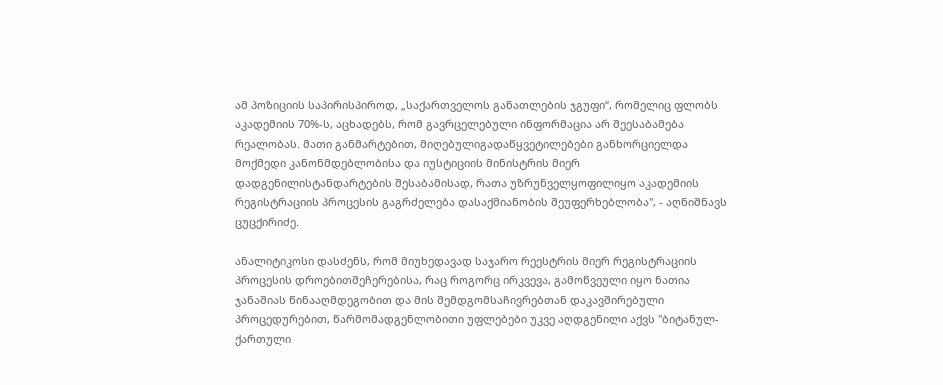ამ პოზიციის საპირისპიროდ, „საქართველოს განათლების ჯგუფი“, რომელიც ფლობს აკადემიის 70%-ს, აცხადებს, რომ გავრცელებული ინფორმაცია არ შეესაბამება რეალობას. მათი განმარტებით, მიღებულიგადაწყვეტილებები განხორციელდა მოქმედი კანონმდებლობისა და იუსტიციის მინისტრის მიერ დადგენილისტანდარტების შესაბამისად, რათა უზრუნველყოფილიყო აკადემიის რეგისტრაციის პროცესის გაგრძელება დასაქმიანობის შეუფერხებლობა", - აღნიშნავს ცუცქირიძე.

ანალიტიკოსი დასძენს, რომ მიუხედავად საჯარო რეესტრის მიერ რეგისტრაციის პროცესის დროებითშეჩერებისა, რაც როგორც ირკვევა, გამოწვეული იყო ნათია ჯანაშიას წინააღმდეგობით და მის შემდგომსაჩივრებთან დაკავშირებული პროცედურებით, წარმომადგენლობითი უფლებები უკვე აღდგენილი აქვს "ბიტანულ-ქართული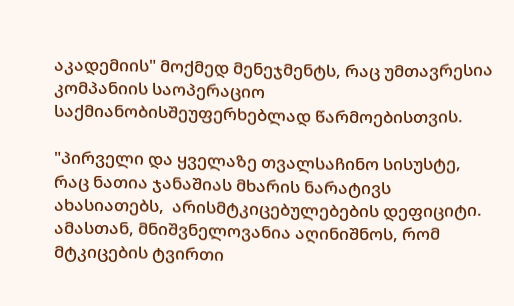აკადემიის" მოქმედ მენეჯმენტს, რაც უმთავრესია კომპანიის საოპერაციო საქმიანობისშეუფერხებლად წარმოებისთვის.

"პირველი და ყველაზე თვალსაჩინო სისუსტე, რაც ნათია ჯანაშიას მხარის ნარატივს ახასიათებს,  არისმტკიცებულებების დეფიციტი. ამასთან, მნიშვნელოვანია აღინიშნოს, რომ მტკიცების ტვირთი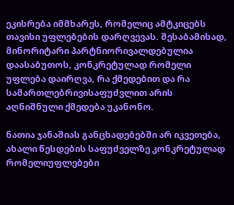ეკისრება იმმხარეს, რომელიც ამტკიცებს თავისი უფლებების დარღვევას. შესაბამისად, მინორიტარი პარტნიორივალდებულია დაასაბუთოს, კონკრეტულად რომელი უფლება დაირღვა, რა ქმედებით და რა სამართლებრივისაფუძვლით არის აღნიშნული ქმედება უკანონო.

ნათია ჯანაშიას განცხადებებში არ იკვეთება, ახალი წესდების საფუძველზე კონკრეტულად რომელიუფლებები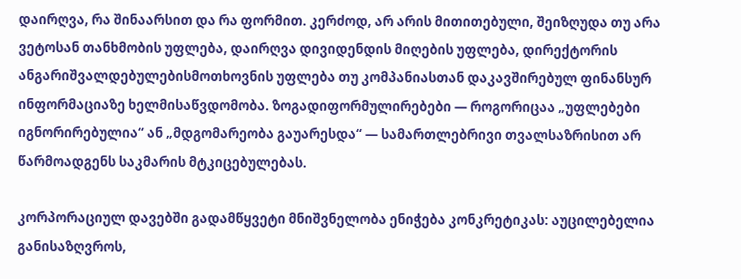დაირღვა, რა შინაარსით და რა ფორმით. კერძოდ, არ არის მითითებული, შეიზღუდა თუ არა ვეტოსან თანხმობის უფლება, დაირღვა დივიდენდის მიღების უფლება, დირექტორის ანგარიშვალდებულებისმოთხოვნის უფლება თუ კომპანიასთან დაკავშირებულ ფინანსურ ინფორმაციაზე ხელმისაწვდომობა. ზოგადიფორმულირებები — როგორიცაა „უფლებები იგნორირებულია“ ან „მდგომარეობა გაუარესდა“ — სამართლებრივი თვალსაზრისით არ წარმოადგენს საკმარის მტკიცებულებას.

კორპორაციულ დავებში გადამწყვეტი მნიშვნელობა ენიჭება კონკრეტიკას: აუცილებელია განისაზღვროს,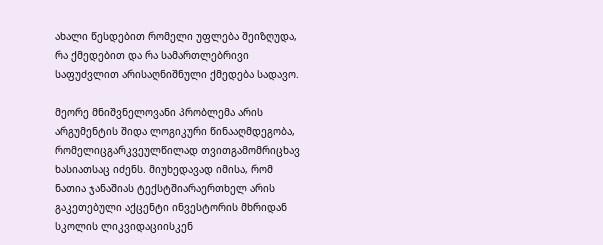ახალი წესდებით რომელი უფლება შეიზღუდა, რა ქმედებით და რა სამართლებრივი საფუძვლით არისაღნიშნული ქმედება სადავო.

მეორე მნიშვნელოვანი პრობლემა არის არგუმენტის შიდა ლოგიკური წინააღმდეგობა, რომელიცგარკვეულწილად თვითგამომრიცხავ ხასიათსაც იძენს. მიუხედავად იმისა, რომ ნათია ჯანაშიას ტექსტშიარაერთხელ არის გაკეთებული აქცენტი ინვესტორის მხრიდან სკოლის ლიკვიდაციისკენ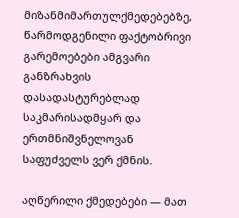მიზანმიმართულქმედებებზე, წარმოდგენილი ფაქტობრივი გარემოებები ამგვარი განზრახვის დასადასტურებლად საკმარისადმყარ და ერთმნიშვნელოვან საფუძველს ვერ ქმნის.

აღწერილი ქმედებები — მათ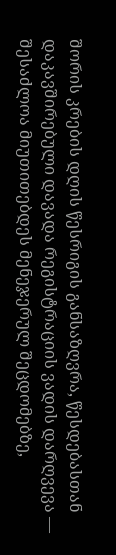შორის კრების დღის წესრიგის განსაზღვრა, წესდებასთან დაკავშირებული დავადა რეგისტრაციის ვადის დარღვევა — შესაძლოა მიუთითებდეს მენეჯერულ შეცდომებზე,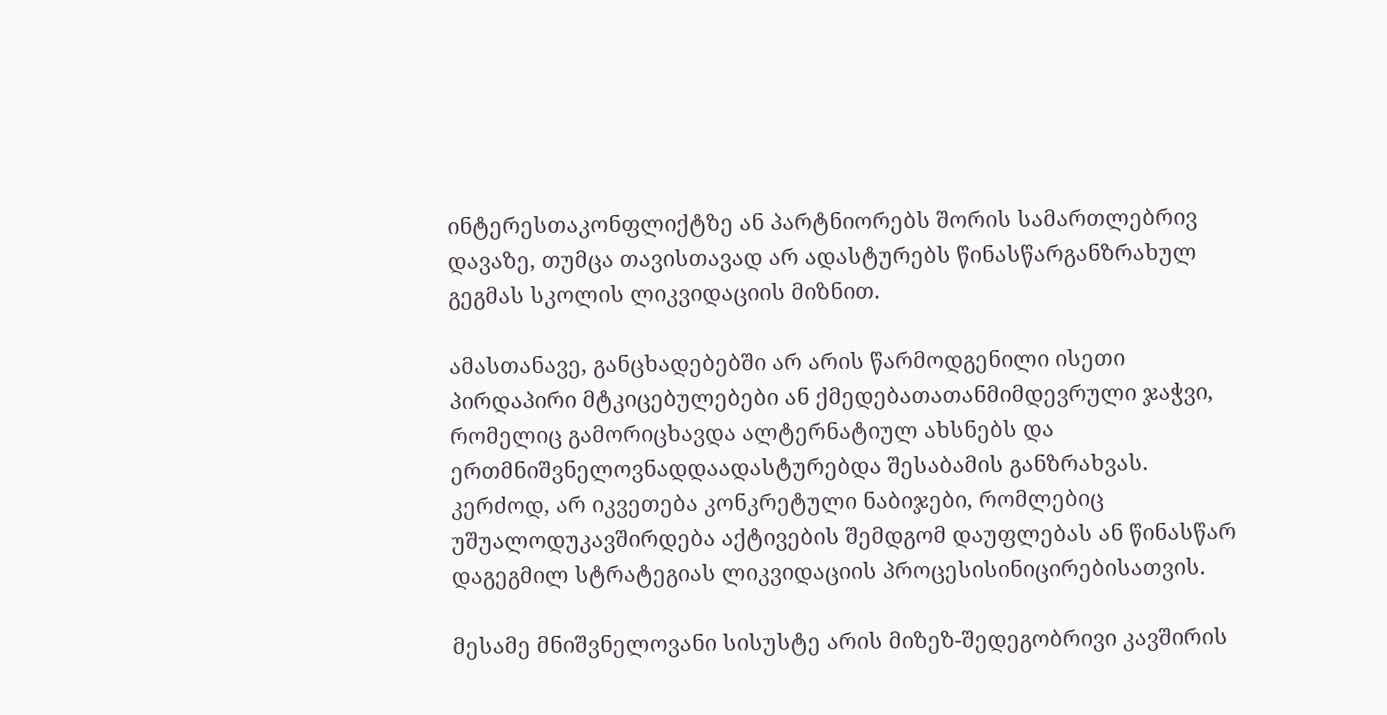ინტერესთაკონფლიქტზე ან პარტნიორებს შორის სამართლებრივ დავაზე, თუმცა თავისთავად არ ადასტურებს წინასწარგანზრახულ გეგმას სკოლის ლიკვიდაციის მიზნით.

ამასთანავე, განცხადებებში არ არის წარმოდგენილი ისეთი პირდაპირი მტკიცებულებები ან ქმედებათათანმიმდევრული ჯაჭვი, რომელიც გამორიცხავდა ალტერნატიულ ახსნებს და ერთმნიშვნელოვნადდაადასტურებდა შესაბამის განზრახვას. კერძოდ, არ იკვეთება კონკრეტული ნაბიჯები, რომლებიც უშუალოდუკავშირდება აქტივების შემდგომ დაუფლებას ან წინასწარ დაგეგმილ სტრატეგიას ლიკვიდაციის პროცესისინიცირებისათვის.

მესამე მნიშვნელოვანი სისუსტე არის მიზეზ-შედეგობრივი კავშირის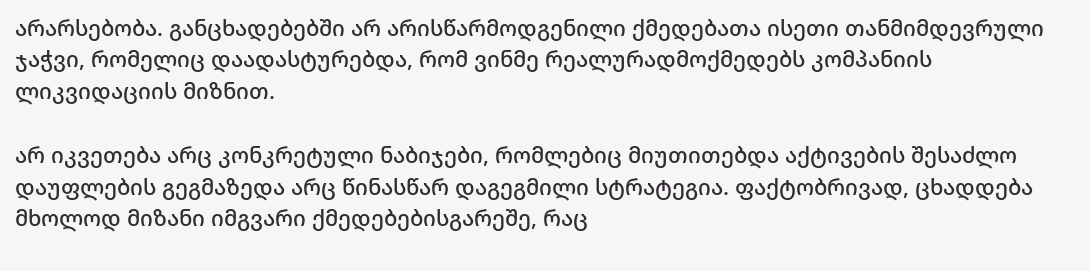არარსებობა. განცხადებებში არ არისწარმოდგენილი ქმედებათა ისეთი თანმიმდევრული ჯაჭვი, რომელიც დაადასტურებდა, რომ ვინმე რეალურადმოქმედებს კომპანიის ლიკვიდაციის მიზნით.

არ იკვეთება არც კონკრეტული ნაბიჯები, რომლებიც მიუთითებდა აქტივების შესაძლო დაუფლების გეგმაზედა არც წინასწარ დაგეგმილი სტრატეგია. ფაქტობრივად, ცხადდება მხოლოდ მიზანი იმგვარი ქმედებებისგარეშე, რაც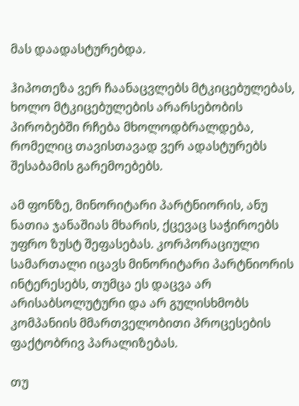მას დაადასტურებდა.

ჰიპოთეზა ვერ ჩაანაცვლებს მტკიცებულებას, ხოლო მტკიცებულების არარსებობის პირობებში რჩება მხოლოდბრალდება, რომელიც თავისთავად ვერ ადასტურებს შესაბამის გარემოებებს.

ამ ფონზე, მინორიტარი პარტნიორის, ანუ ნათია ჯანაშიას მხარის, ქცევაც საჭიროებს უფრო ზუსტ შეფასებას. კორპორაციული სამართალი იცავს მინორიტარი პარტნიორის ინტერესებს, თუმცა ეს დაცვა არ არისაბსოლუტური და არ გულისხმობს კომპანიის მმართველობითი პროცესების ფაქტობრივ პარალიზებას.

თუ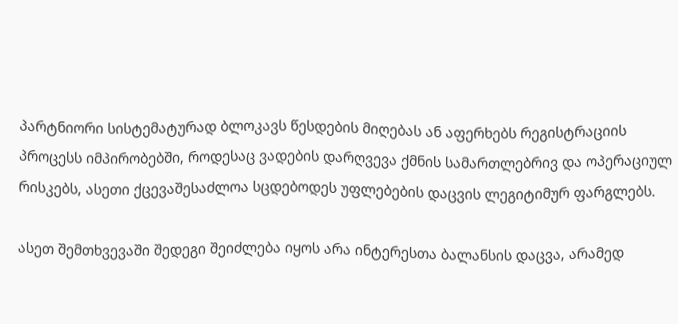პარტნიორი სისტემატურად ბლოკავს წესდების მიღებას ან აფერხებს რეგისტრაციის პროცესს იმპირობებში, როდესაც ვადების დარღვევა ქმნის სამართლებრივ და ოპერაციულ რისკებს, ასეთი ქცევაშესაძლოა სცდებოდეს უფლებების დაცვის ლეგიტიმურ ფარგლებს.

ასეთ შემთხვევაში შედეგი შეიძლება იყოს არა ინტერესთა ბალანსის დაცვა, არამედ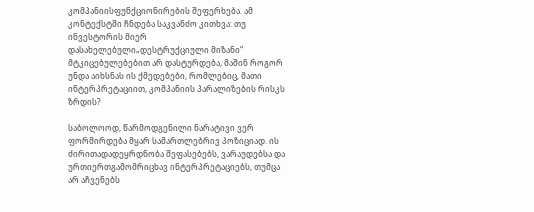კომპანიისფუნქციონირების შეფერხება. ამ კონტექსტში ჩნდება საკვანძო კითხვა: თუ ინვესტორის მიერ დასახელებული„დესტრუქციული მიზანი“ მტკიცებულებებით არ დასტურდება, მაშინ როგორ უნდა აიხსნას ის ქმედებები, რომლებიც, მათი ინტერპრეტაციით, კომპანიის პარალიზების რისკს ზრდის?

საბოლოოდ, წარმოდგენილი ნარატივი ვერ ფორმირდება მყარ სამართლებრივ პოზიციად. ის ძირითადადეყრდნობა შეფასებებს, ვარაუდებსა და ურთიერთგამომრიცხავ ინტერპრეტაციებს, თუმცა არ აჩვენებს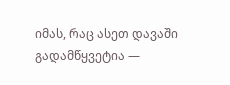იმას, რაც ასეთ დავაში გადამწყვეტია —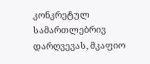კონკრეტულ სამართლებრივ დარღვევას, მკაფიო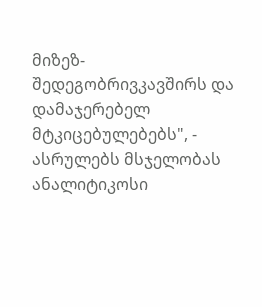მიზეზ-შედეგობრივკავშირს და დამაჯერებელ მტკიცებულებებს", - ასრულებს მსჯელობას ანალიტიკოსი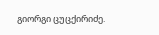გიორგი ცუცქირიძე.